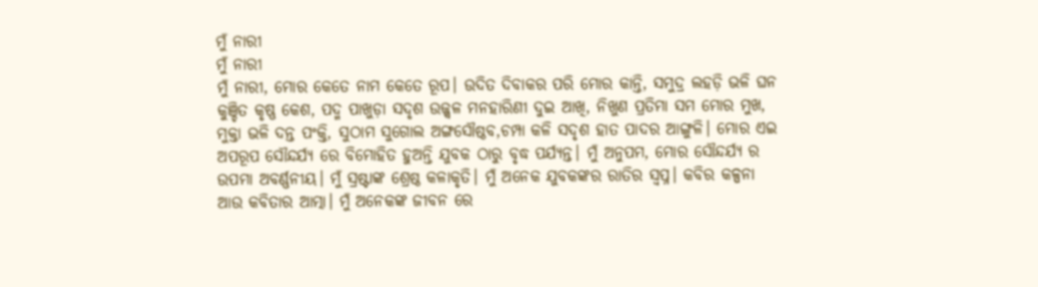ମୁଁ ନାରୀ
ମୁଁ ନାରୀ
ମୁଁ ନାରୀ, ମୋର କେତେ ନାମ କେତେ ରୂପ। ଉଦିତ ଦିବାକର ପରି ମୋର କାନ୍ତି, ସମୁଦ୍ର ଲହଡ଼ି ଭଳି ଘନ କୁଞ୍ଚିତ କୃଷ୍ଣ କେଶ, ପଦ୍ମ ପାଖୁଡ଼ା ସଦୃଶ ଉଜ୍ଜ୍ବଳ ମନହାରିଣୀ ଦୁଇ ଆଖି, ନିଖୁଣ ପ୍ରତିମା ସମ ମୋର ମୁଖ, ମୁକ୍ତା ଭଳି ଦନ୍ତ ପଂକ୍ତି, ସୁଠାମ ସୁଗୋଲ ଅଙ୍ଗସୌଷ୍ଠବ,ଚମ୍ପା କଳି ସଦୃଶ ହାତ ପାଦର ଆଙ୍ଗୁଳି। ମୋର ଏଇ ଅପରୂପ ସୌନ୍ଦର୍ଯ୍ୟ ରେ ବିମୋହିତ ହୁଅନ୍ତି ଯୁବକ ଠାରୁ ବୃଦ୍ଧ ପର୍ଯ୍ୟନ୍ତ। ମୁଁ ଅନୁପମ, ମୋର ସୌନ୍ଦର୍ଯ୍ୟ ର ଉପମା ଅବର୍ଣ୍ଣନୀୟ। ମୁଁ ସ୍ରଷ୍ଟାଙ୍କ ଶ୍ରେଷ୍ଠ କଳାକୃତି। ମୁଁ ଅନେକ ଯୁବକଙ୍କର ରାତିର ସ୍ବପ୍ନ। କବିର କଳ୍ପନା ଆଉ କବିତାର ଆତ୍ମା। ମୁଁ ଅନେକଙ୍କ ଜୀବନ ରେ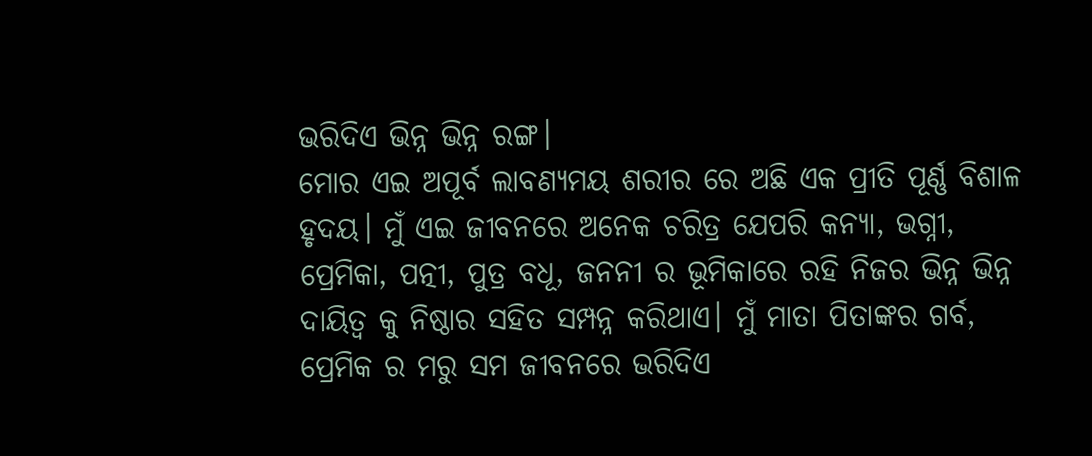ଭରିଦିଏ ଭିନ୍ନ ଭିନ୍ନ ରଙ୍ଗ।
ମୋର ଏଇ ଅପୂର୍ବ ଲାବଣ୍ୟମୟ ଶରୀର ରେ ଅଛି ଏକ ପ୍ରୀତି ପୂର୍ଣ୍ଣ ବିଶାଳ ହୃଦୟ। ମୁଁ ଏଇ ଜୀବନରେ ଅନେକ ଚରିତ୍ର ଯେପରି କନ୍ୟା, ଭଗ୍ନୀ, ପ୍ରେମିକା, ପତ୍ନୀ, ପୁତ୍ର ବଧୂ, ଜନନୀ ର ଭୂମିକାରେ ରହି ନିଜର ଭିନ୍ନ ଭିନ୍ନ ଦାୟିତ୍ଵ କୁ ନିଷ୍ଠାର ସହିତ ସମ୍ପନ୍ନ କରିଥାଏ। ମୁଁ ମାତା ପିତାଙ୍କର ଗର୍ବ, ପ୍ରେମିକ ର ମରୁ ସମ ଜୀବନରେ ଭରିଦିଏ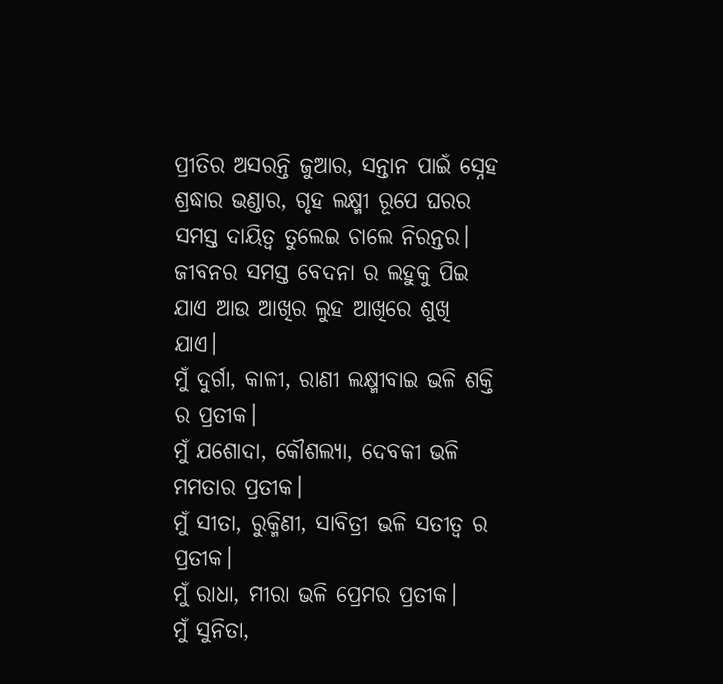ପ୍ରୀତିର ଅସରନ୍ତି ଜୁଆର, ସନ୍ତାନ ପାଇଁ ସ୍ନେହ ଶ୍ରଦ୍ଧାର ଭଣ୍ଡାର, ଗୃହ ଲକ୍ଷ୍ମୀ ରୂପେ ଘରର ସମସ୍ତ ଦାୟିତ୍ଵ ତୁଲେଇ ଚାଲେ ନିରନ୍ତର। ଜୀବନର ସମସ୍ତ ବେଦନା ର ଲହୁକୁ ପିଇ ଯାଏ ଆଉ ଆଖିର ଲୁହ ଆଖିରେ ଶୁଖି ଯାଏ।
ମୁଁ ଦୁର୍ଗା, କାଳୀ, ରାଣୀ ଲକ୍ଷ୍ମୀବାଇ ଭଳି ଶକ୍ତି ର ପ୍ରତୀକ।
ମୁଁ ଯଶୋଦା, କୌଶଲ୍ୟା, ଦେବକୀ ଭଳି ମମତାର ପ୍ରତୀକ।
ମୁଁ ସୀତା, ରୁକ୍ମିଣୀ, ସାବିତ୍ରୀ ଭଳି ସତୀତ୍ୱ ର ପ୍ରତୀକ।
ମୁଁ ରାଧା, ମୀରା ଭଳି ପ୍ରେମର ପ୍ରତୀକ।
ମୁଁ ସୁନିତା,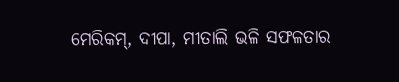ମେରିକମ୍, ଦୀପା, ମୀତାଲି ଭଳି ସଫଳତାର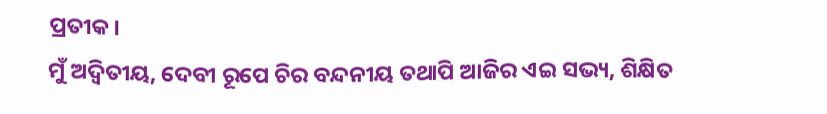ପ୍ରତୀକ।
ମୁଁ ଅଦ୍ଵିତୀୟ, ଦେବୀ ରୂପେ ଚିର ବନ୍ଦନୀୟ ତଥାପି ଆଜିର ଏଇ ସଭ୍ୟ, ଶିକ୍ଷିତ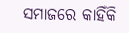ସମାଜରେ କାହିଁକି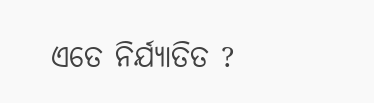ଏତେ ନିର୍ଯ୍ୟାତିତ ?